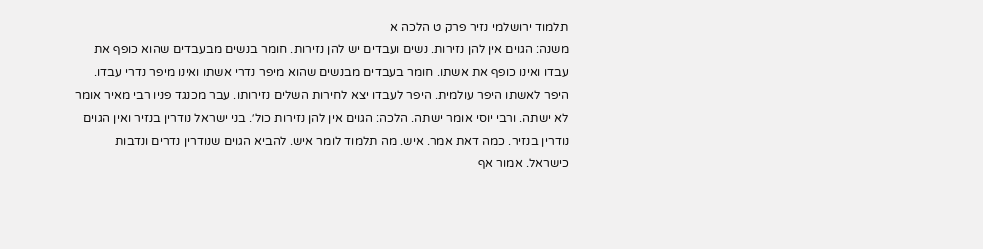תלמוד ירושלמי נזיר פרק ט הלכה א
משנה: הגוים אין להן נזירות. נשים ועבדים יש להן נזירות. חומר בנשים מבעבדים שהוא כופף את עבדו ואינו כופף את אשתו. חומר בעבדים מבנשים שהוא מיפר נדרי אשתו ואינו מיפר נדרי עבדו. היפר לאשתו היפר עולמית. היפר לעבדו יצא לחירות השלים נזירותו. עבר מכנגד פניו רבי מאיר אומר לא ישתה. ורבי יוסי אומר ישתה. הלכה: הגוים אין להן נזירות כול׳. בני ישראל נודרין בנזיר ואין הגוים נודרין בנזיר. כמה דאת אמר. איש. מה תלמוד לומר איש. להביא הגוים שנודרין נדרים ונדבות כישראל. אמור אף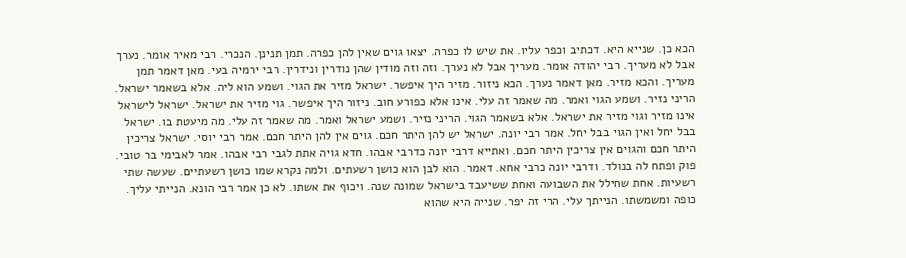הכא כן. שנייא היא. דכתיב וכפר עליו. את שיש לו כפרה. יצאו גוים שאין להן כפרה. תמן תנינן. הנכרי. רבי מאיר אומר. נערך אבל לא מעריך. רבי יהודה אומר. מעריך אבל לא נערך. וזה וזה מודין שהן נודרין ונידרין. רבי ירמיה בעי. מאן דאמר תמן מעריך. והכא מזיר. מאן דאמר נערך. הכא ניזור. מזיר היך איפשר. ישראל מזיר את הגוי. ושמע הוא ליה. אלא בשאמר ישראל. הריני נזיר. ושמע הגוי ואמר. מה שאמר זה עלי. אינו אלא כפורע חוב. ניזור היך איפשר. גוי מזיר את ישראל. ישראל לישראל אינו מזיר וגוי מזיר את ישראל. אלא בשאמר הגוי. הריני נזיר. ושמע ישראל ואמר. מה שאמר זה עלי. מה מיעטת בו. ישראל בבל יחל ואין הגוי בבל יחל. אמר רבי יונה. ישראל יש להן היתר חכם. גוים אין להן היתר חכם. אמר רבי יוסי. ישראל צריכין היתר חכם והגוים אין צריכין היתר חכם. ואתייא דרבי יונה כדרבי אבהו. חדא גויה אתת לגבי רבי אבהו. אמר לאבימי בר טובי. פוק ופתח לה בנולד. ודרבי יונה כרבי אחא. דאמר. הוא לבן הוא כושן רשעתים. ולמה נקרא שמו כושן רשעתיים. שעשה שתי רשעיות. אחת שחילל את השבועה ואחת ששיעבד בישראל שמונה שנה. ויכוף את אשתו. לא כן אמר רבי הונא. הנייתי עליך. כופה ומשמשתו. הנייתך עלי. הרי זה יפר. שנייה היא שהוא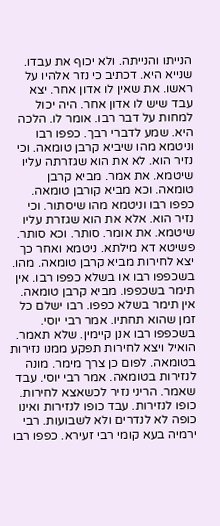הנייתו והנייתה. ולא יכוף את עבדו. שנייא היא. דכתיב כי נזר אלהיו על ראשו. את שאין לו אדון אחר. יצא עבד שיש לו אדון אחר. היה יכול למחות על דבר רבו. אומר לו. הלכה היא. שמע לדברי רבך. כפפו רבו וניטמא מהו שיביא קרבן טומאה. וכי נזיר הוא. לא את הוא שגזרתה עליו שיטמא. את אמר. מביא קרבן טומאה. וכא מביא קורבן טומאה. כפפו רבו וניטמא מהו שיסתור. וכי נזיר הוא. אלא את הוא שגזרת עליו שיטמא. את אומר. סותר. וכא סותר. פשיטא דא מילתא. ניטמא ואחר כך יצא לחירות מביא קרבן טומאה. מהו. בשכפפו רבו או בשלא כפפו רבו. אין תימר בשכפפו. מביא קרבן טומאה. אין תימר בשלא כפפו. רבו ישלם כל זמן שהוא תחתיו. אמר רבי יוסי. בשכפפו רבו אנן קיימין. שלא תאמר. הואיל ויצא לחירות תפקע ממנו נזירות בטומאה. לפום כן צרך מימר. מונה לנזירות בטומאה. אמר רבי יוסי. עבד שאמר. הריני נזיר לכשאצא לחירות. כופו לנזירות. עבד כופו לנזירות ואינו כופה לא לנדרים ולא לשבועות. רבי ירמיה בעא קומי רבי זעירא. כפפו רבו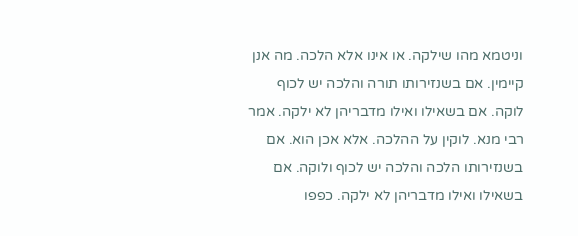וניטמא מהו שילקה. או אינו אלא הלכה. מה אנן קיימין. אם בשנזירותו תורה והלכה יש לכוף לוקה. אם בשאילו ואילו מדבריהן לא ילקה. אמר רבי מנא. לוקין על ההלכה. אלא אכן הוא. אם בשנזירותו הלכה והלכה יש לכוף ולוקה. אם בשאילו ואילו מדבריהן לא ילקה. כפפו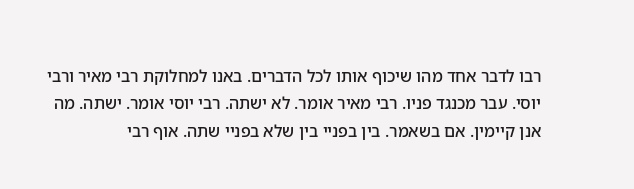רבו לדבר אחד מהו שיכוף אותו לכל הדברים. באנו למחלוקת רבי מאיר ורבי יוסי. עבר מכנגד פניו. רבי מאיר אומר. לא ישתה. רבי יוסי אומר. ישתה. מה אנן קיימין. אם בשאמר. בין בפניי בין שלא בפניי שתה. אוף רבי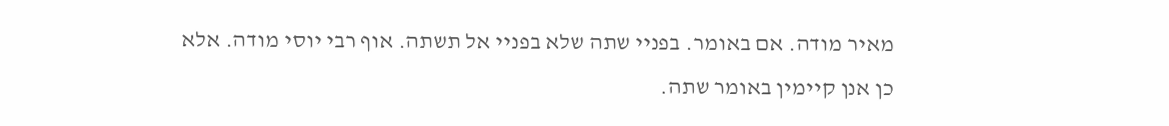מאיר מודה. אם באומר. בפניי שתה שלא בפניי אל תשתה. אוף רבי יוסי מודה. אלא כן אנן קיימין באומר שתה.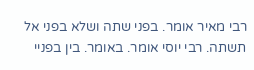רבי מאיר אומר. בפני שתה ושלא בפני אל תשתה. רבי יוסי אומר. באומר. בין בפניי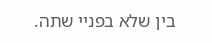בין שלא בפניי שתה.